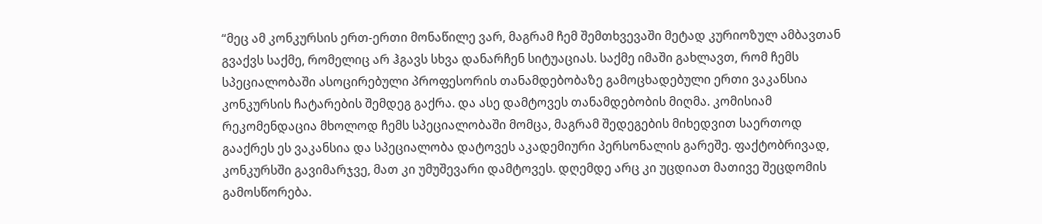“მეც ამ კონკურსის ერთ-ერთი მონაწილე ვარ, მაგრამ ჩემ შემთხვევაში მეტად კურიოზულ ამბავთან გვაქვს საქმე, რომელიც არ ჰგავს სხვა დანარჩენ სიტუაციას. საქმე იმაში გახლავთ, რომ ჩემს სპეციალობაში ასოცირებული პროფესორის თანამდებობაზე გამოცხადებული ერთი ვაკანსია კონკურსის ჩატარების შემდეგ გაქრა. და ასე დამტოვეს თანამდებობის მიღმა. კომისიამ რეკომენდაცია მხოლოდ ჩემს სპეციალობაში მომცა, მაგრამ შედეგების მიხედვით საერთოდ გააქრეს ეს ვაკანსია და სპეციალობა დატოვეს აკადემიური პერსონალის გარეშე. ფაქტობრივად, კონკურსში გავიმარჯვე, მათ კი უმუშევარი დამტოვეს. დღემდე არც კი უცდიათ მათივე შეცდომის გამოსწორება.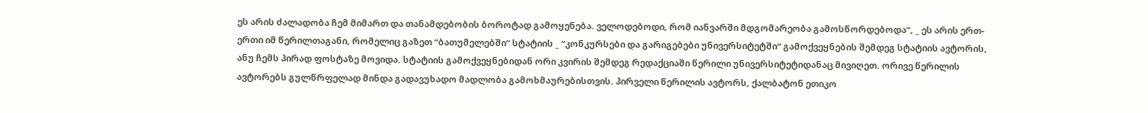ეს არის ძალადობა ჩემ მიმართ და თანამდებობის ბოროტად გამოყენება. ველოდებოდი, რომ იანვარში მდგომარეობა გამოსწორდებოდა”, _ ეს არის ერთ-ერთი იმ წერილთაგანი, რომელიც გაზეთ “ბათუმელებში” სტატიის _ “კონკურსები და გარიგებები უნივერსიტეტში“ გამოქვეყნების შემდეგ სტატიის ავტორის, ანუ ჩემს პირად ფოსტაზე მოვიდა. სტატიის გამოქვეყნებიდან ორი კვირის შემდეგ რედაქციაში წერილი უნივერსიტეტიდანაც მივიღეთ. ორივე წერილის ავტორებს გულწრფელად მინდა გადავუხადო მადლობა გამოხმაურებისთვის. პირველი წერილის ავტორს, ქალბატონ ეთიკო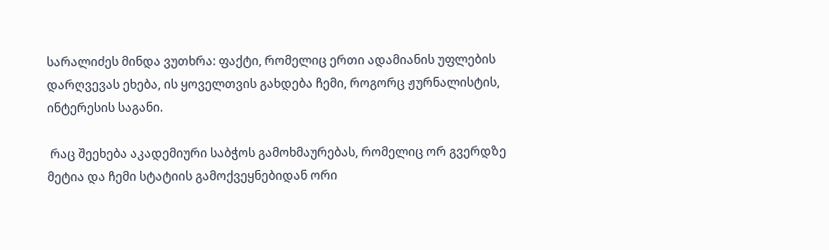სარალიძეს მინდა ვუთხრა: ფაქტი, რომელიც ერთი ადამიანის უფლების დარღვევას ეხება, ის ყოველთვის გახდება ჩემი, როგორც ჟურნალისტის, ინტერესის საგანი.

 რაც შეეხება აკადემიური საბჭოს გამოხმაურებას, რომელიც ორ გვერდზე მეტია და ჩემი სტატიის გამოქვეყნებიდან ორი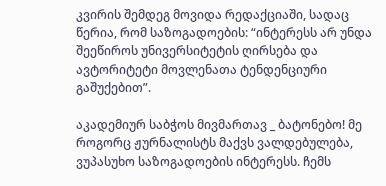კვირის შემდეგ მოვიდა რედაქციაში, სადაც წერია, რომ საზოგადოების: “ინტერესს არ უნდა შეეწიროს უნივერსიტეტის ღირსება და ავტორიტეტი მოვლენათა ტენდენციური გაშუქებით”.

აკადემიურ საბჭოს მივმართავ _ ბატონებო! მე როგორც ჟურნალისტს მაქვს ვალდებულება, ვუპასუხო საზოგადოების ინტერესს. ჩემს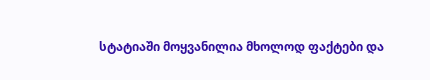სტატიაში მოყვანილია მხოლოდ ფაქტები და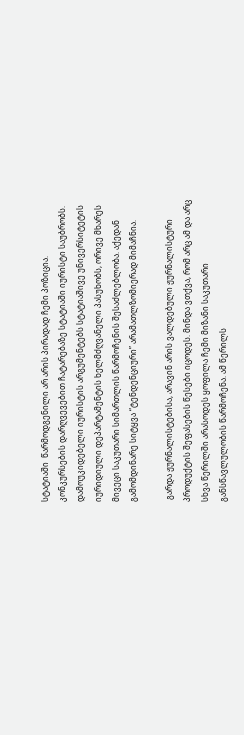სტატიაში  წარმოდგენილი არ არის პირადად ჩემი პოზიცია. კონკურსების დარღვევებით ჩატარებაზე სტატიაში იურისტი საუბრობს. დამოუკიდებელი იურისტის არგუმენტებს სტატიაშივე უნივერსიტეტის იურიდიული დეპარტამენტის ხელმძღვანელი პასუხობს, ორივე მხარეს მივეცი საკუთარი სიმართლის წარმოჩენის შესაძლებლობა. აქედან გამომდინარე სიტყვა “ტენდენციური” არამათლზომიერად მიმაჩნია.

 გარდა ჟურნალისტებისა, არავინ არის ვალდებული ჟურნალისტური პროდუქტის შეფასების წესები იცოდეს. მინდა ვთქვა, რომ არც ამ და არც სხვა წერილში არასოდეს ყოფილა ჩემი მიზანი საკუთარი განსწავლულობის წარმოჩენა. ამ წერილს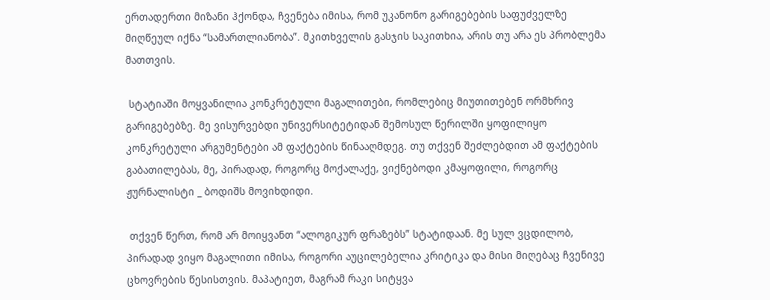ერთადერთი მიზანი ჰქონდა, ჩვენება იმისა, რომ უკანონო გარიგებების საფუძველზე მიღწეულ იქნა “სამართლიანობა”. მკითხველის გასჯის საკითხია, არის თუ არა ეს პრობლემა მათთვის.

 სტატიაში მოყვანილია კონკრეტული მაგალითები, რომლებიც მიუთითებენ ორმხრივ გარიგებებზე. მე ვისურვებდი უნივერსიტეტიდან შემოსულ წერილში ყოფილიყო კონკრეტული არგუმენტები ამ ფაქტების წინააღმდეგ. თუ თქვენ შეძლებდით ამ ფაქტების გაბათილებას, მე, პირადად, როგორც მოქალაქე, ვიქნებოდი კმაყოფილი, როგორც ჟურნალისტი _ ბოდიშს მოვიხდიდი.

 თქვენ წერთ, რომ არ მოიყვანთ “ალოგიკურ ფრაზებს” სტატიდაან. მე სულ ვცდილობ, პირადად ვიყო მაგალითი იმისა, როგორი აუცილებელია კრიტიკა და მისი მიღებაც ჩვენივე ცხოვრების წესისთვის. მაპატიეთ, მაგრამ რაკი სიტყვა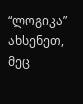“ლოგიკა” ახსენეთ, მეც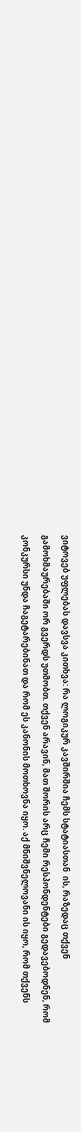ვიტოვებ უფლებას დავსვა კითხვა: რა ლოგიკურ კავშირშია ჩემს სტატიასთან  ის, რაზედაც თქვენ გამოხმაურებაში ორ გვერდს უთმობთ. თქვენ არავინ, მათ შორის არც ჩემი რესპონდენტები გედავებოდნენ, რომ კონკურსი უნდა ჩაგეტარებინათ და რომ ეს კანონის მოთხოვნა იყო. აქ მნიშვნელოვანი ის იყო, რომ თქვენს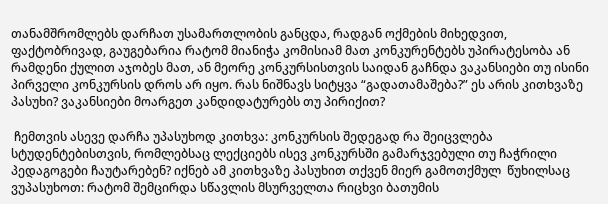თანამშრომლებს დარჩათ უსამართლობის განცდა, რადგან ოქმების მიხედვით, ფაქტობრივად, გაუგებარია რატომ მიანიჭა კომისიამ მათ კონკურენტებს უპირატესობა ან რამდენი ქულით აჯობეს მათ, ან მეორე კონკურსისთვის საიდან გაჩნდა ვაკანსიები თუ ისინი პირველი კონკურსის დროს არ იყო. რას ნიშნავს სიტყვა “გადათამაშება?” ეს არის კითხვაზე პასუხი? ვაკანსიები მოარგეთ კანდიდატურებს თუ პირიქით?

 ჩემთვის ასევე დარჩა უპასუხოდ კითხვა: კონკურსის შედეგად რა შეიცვლება სტუდენტებისთვის, რომლებსაც ლექციებს ისევ კონკურსში გამარჯვებული თუ ჩაჭრილი პედაგოგები ჩაუტარებენ? იქნებ ამ კითხვაზე პასუხით თქვენ მიერ გამოთქმულ  წუხილსაც ვუპასუხოთ: რატომ შემცირდა სწავლის მსურველთა რიცხვი ბათუმის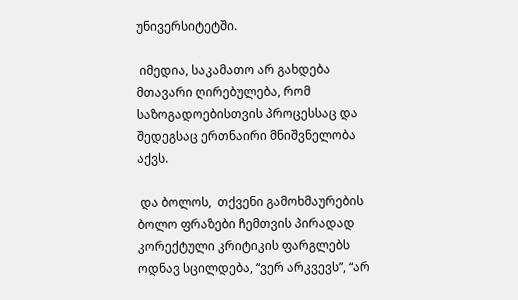უნივერსიტეტში.

 იმედია, საკამათო არ გახდება მთავარი ღირებულება, რომ საზოგადოებისთვის პროცესსაც და შედეგსაც ერთნაირი მნიშვნელობა აქვს.

 და ბოლოს,  თქვენი გამოხმაურების ბოლო ფრაზები ჩემთვის პირადად კორექტული კრიტიკის ფარგლებს ოდნავ სცილდება, “ვერ არკვევს”, “არ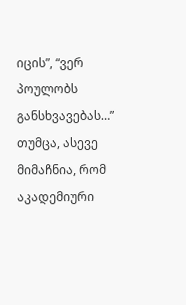იცის”, “ვერ პოულობს განსხვავებას…” თუმცა, ასევე მიმაჩნია, რომ აკადემიური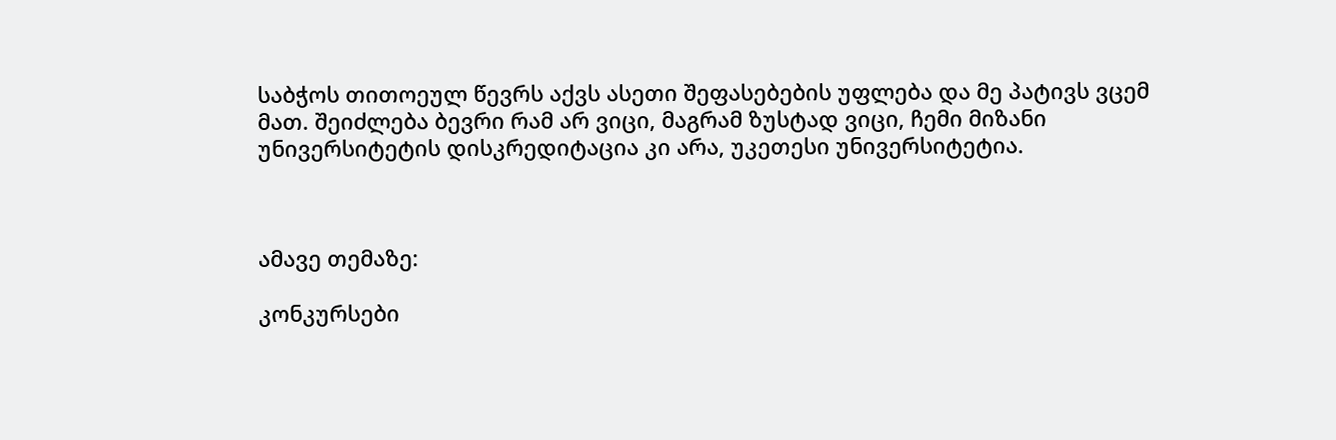საბჭოს თითოეულ წევრს აქვს ასეთი შეფასებების უფლება და მე პატივს ვცემ მათ. შეიძლება ბევრი რამ არ ვიცი, მაგრამ ზუსტად ვიცი, ჩემი მიზანი უნივერსიტეტის დისკრედიტაცია კი არა, უკეთესი უნივერსიტეტია.



ამავე თემაზე:

კონკურსები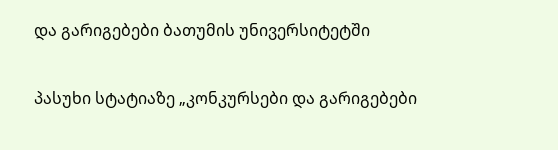და გარიგებები ბათუმის უნივერსიტეტში

პასუხი სტატიაზე „კონკურსები და გარიგებები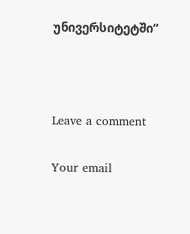უნივერსიტეტში“



Leave a comment

Your email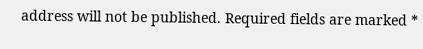address will not be published. Required fields are marked *